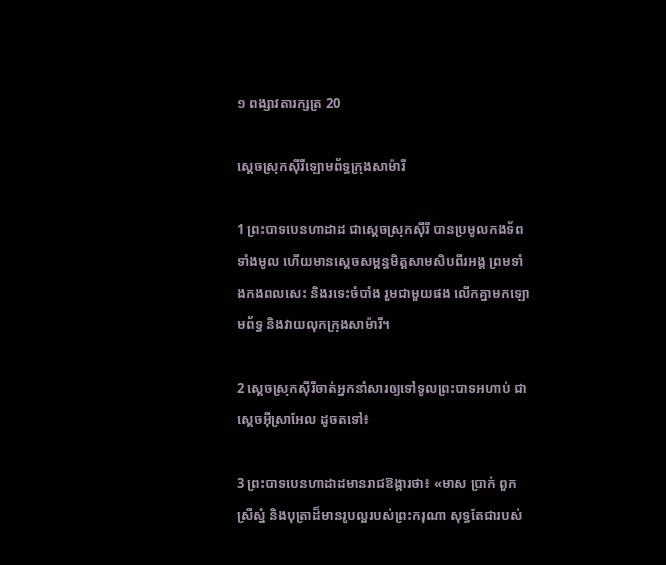១ ពង្សា‌វតារ‌ក្សត្រ 20

ស្ដេចស្រុកស៊ីរីឡោម‌ព័ទ្ធក្រុងសាម៉ារី

1 ព្រះ‌បាទបេនហា‌ដាដ ជាស្ដេចស្រុកស៊ីរី បានប្រមូលកង‌ទ័ពទាំងមូល ហើយមានស្ដេចសម្ពន្ធ‌មិត្តសាម‌សិបពីរអង្គ ព្រមទាំងកង‌ពលសេះ និងរទេះចំបាំង រួមជាមួយផង លើកគ្នាមកឡោម‌ព័ទ្ធ និងវាយលុកក្រុងសាម៉ារី។

2 ស្ដេចស្រុកស៊ីរីចាត់អ្នកនាំសារឲ្យទៅទូលព្រះ‌បាទអហាប់ ជាស្ដេចអ៊ីស្រា‌អែល ដូចតទៅ៖

3 ព្រះ‌បាទបេន‌ហាដាដមានរាជ‌ឱង្ការថា៖ «មាស ប្រាក់ ពួកស្រីស្នំ និងបុត្រាដ៏មានរូបល្អរបស់ព្រះ‌ករុណា សុទ្ធតែជារបស់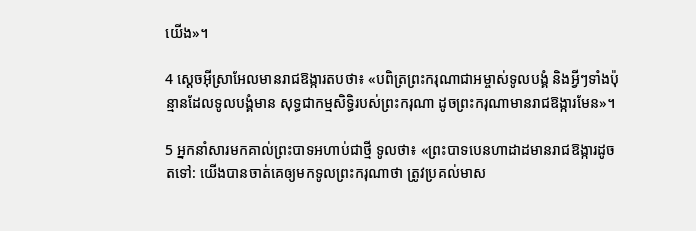យើង»។

4 ស្ដេចអ៊ីស្រា‌អែលមានរាជ‌ឱង្ការតបថា៖ «បពិត្រព្រះ‌ករុណាជាអម្ចាស់ទូលបង្គំ និងអ្វីៗទាំងប៉ុន្មានដែលទូលបង្គំមាន សុទ្ធជាកម្មសិទ្ធិរបស់ព្រះ‌ករុណា ដូចព្រះ‌ករុណាមានរាជ‌ឱង្ការមែន»។

5 អ្នកនាំសារមកគាល់ព្រះ‌បាទអហាប់ជាថ្មី ទូលថា៖ «ព្រះ‌បាទបេនហា‌ដាដមានរាជ‌ឱង្ការដូចតទៅ: យើងបានចាត់គេឲ្យមកទូលព្រះ‌ករុណាថា ត្រូវប្រគល់មាស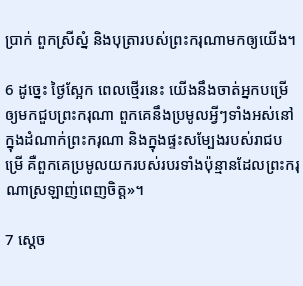ប្រាក់ ពួកស្រីស្នំ និងបុត្រារបស់ព្រះ‌ករុណាមកឲ្យយើង។

6 ដូច្នេះ ថ្ងៃស្អែក ពេលថ្មើរនេះ យើងនឹងចាត់អ្នកបម្រើឲ្យមកជួបព្រះ‌ករុណា ពួកគេនឹងប្រមូលអ្វីៗទាំងអស់នៅក្នុងដំណាក់ព្រះ‌ករុណា និងក្នុងផ្ទះសម្បែងរបស់រាជបម្រើ គឺពួកគេប្រមូលយករបស់របរទាំងប៉ុន្មានដែលព្រះ‌ករុណាស្រឡាញ់ពេញចិត្ត»។

7 ស្ដេច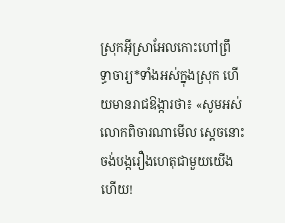ស្រុកអ៊ីស្រា‌អែលកោះហៅព្រឹទ្ធា‌ចារ្យ*ទាំងអស់ក្នុងស្រុក ហើយមានរាជ‌ឱង្ការថា៖ «សូមអស់លោកពិចារណាមើល ស្ដេចនោះចង់បង្ករឿងហេតុជាមួយយើងហើយ!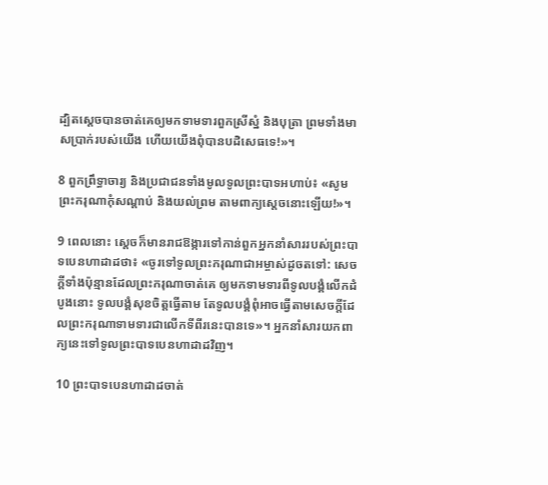ដ្បិតស្ដេចបានចាត់គេឲ្យមកទាម‌ទារពួកស្រីស្នំ និងបុត្រា ព្រមទាំងមាសប្រាក់របស់យើង ហើយយើងពុំបានបដិសេធទេ!»។

8 ពួកព្រឹទ្ធា‌ចារ្យ និងប្រជា‌ជនទាំងមូលទូលព្រះ‌បាទអហាប់៖ «សូមព្រះ‌ករុណាកុំសណ្ដាប់ និងយល់ព្រម តាមពាក្យស្ដេចនោះឡើយ!»។

9 ពេលនោះ ស្ដេចក៏មានរាជ‌ឱង្ការទៅកាន់ពួកអ្នកនាំសាររបស់ព្រះ‌បាទបេន‌ហាដាដថា៖ «ចូរទៅទូលព្រះ‌ករុណាជាអម្ចាស់ដូចតទៅ: សេចក្ដីទាំងប៉ុន្មានដែលព្រះ‌ករុណាចាត់គេ ឲ្យមកទាម‌ទារពីទូលបង្គំលើកដំបូងនោះ ទូលបង្គំសុខចិត្តធ្វើតាម តែទូលបង្គំពុំអាចធ្វើតាមសេចក្ដីដែលព្រះ‌ករុណាទាម‌ទារជាលើកទីពីរនេះបានទេ»។ អ្នកនាំសារយកពាក្យនេះទៅទូលព្រះ‌បាទបេនហា‌ដាដវិញ។

10 ព្រះ‌បាទបេន‌ហាដាដចាត់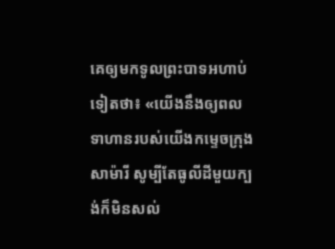គេឲ្យមកទូលព្រះ‌បាទអហាប់ទៀតថា៖ «យើងនឹងឲ្យពលទាហានរបស់យើងកម្ទេចក្រុងសាម៉ារី សូម្បីតែធូលីដីមួយក្បង់ក៏មិនសល់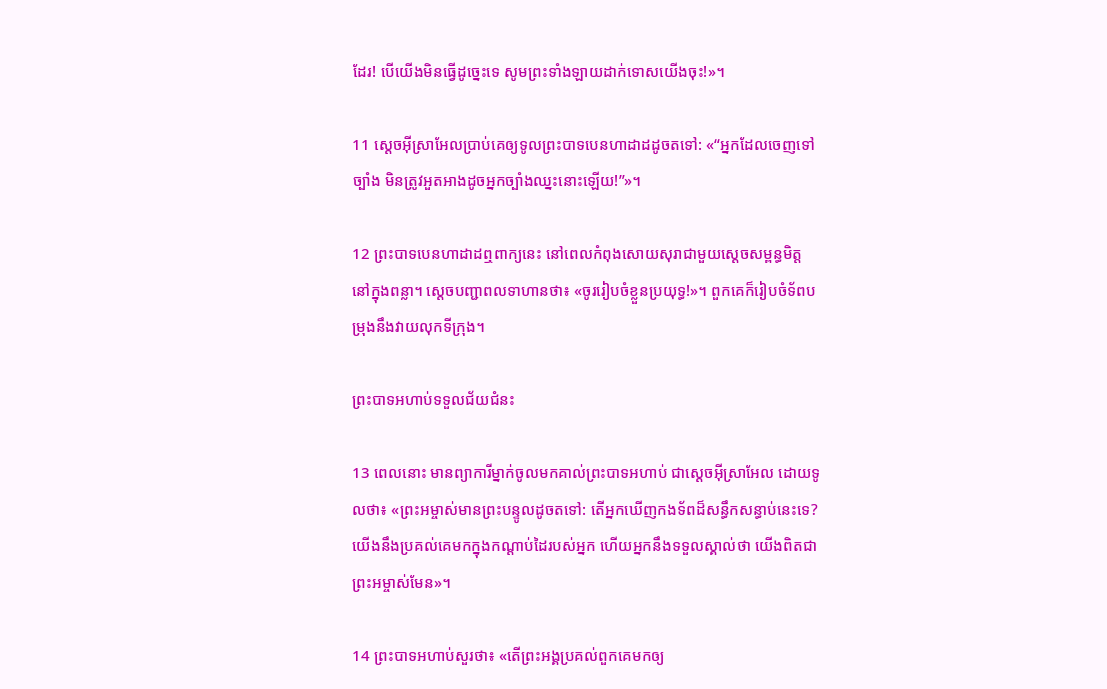ដែរ! បើយើងមិនធ្វើដូច្នេះទេ សូមព្រះទាំង‌ឡាយដាក់ទោសយើងចុះ!»។

11 ស្ដេចអ៊ីស្រា‌អែលប្រាប់គេឲ្យទូលព្រះ‌បាទបេនហា‌ដាដដូចតទៅ: «“អ្នកដែលចេញទៅច្បាំង មិនត្រូវអួត‌អាងដូចអ្នកច្បាំងឈ្នះនោះឡើយ!”»។

12 ព្រះ‌បាទបេនហា‌ដាដឮពាក្យនេះ នៅពេលកំពុងសោយសុរាជាមួយស្ដេចសម្ពន្ធ‌មិត្ត នៅក្នុងពន្លា។ ស្ដេចបញ្ជាពលទាហានថា៖ «ចូររៀប‌ចំខ្លួនប្រយុទ្ធ!»។ ពួកគេក៏រៀប‌ចំទ័ពបម្រុងនឹងវាយលុកទីក្រុង។

ព្រះ‌បាទអហាប់ទទួលជ័យ‌ជំនះ

13 ពេលនោះ មានព្យាការីម្នាក់ចូលមកគាល់ព្រះ‌បាទអហាប់ ជាស្ដេចអ៊ីស្រា‌អែល ដោយទូលថា៖ «ព្រះ‌អម្ចាស់មានព្រះ‌បន្ទូលដូចតទៅ: តើអ្នកឃើញកង‌ទ័ពដ៏សន្ធឹក‌សន្ធាប់នេះទេ? យើងនឹងប្រគល់គេមកក្នុងកណ្ដាប់ដៃរបស់អ្នក ហើយអ្នកនឹងទទួលស្គាល់ថា យើងពិតជាព្រះ‌អម្ចាស់មែន»។

14 ព្រះ‌បាទអហាប់សួរថា៖ «តើព្រះ‌អង្គប្រគល់ពួកគេមកឲ្យ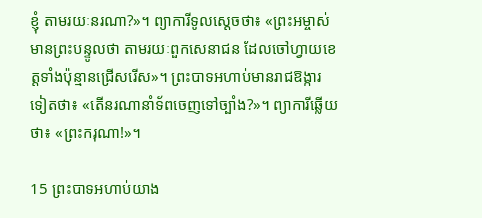ខ្ញុំ តាមរយៈនរណា?»។ ព្យាការីទូលស្ដេចថា៖ «ព្រះ‌អម្ចាស់មានព្រះ‌បន្ទូលថា តាមរយៈពួកសេនា‌ជន ដែលចៅហ្វាយខេត្តទាំងប៉ុន្មានជ្រើសរើស»។ ព្រះ‌បាទអហាប់មានរាជ‌ឱង្ការទៀតថា៖ «តើនរណានាំទ័ពចេញទៅច្បាំង?»។ ព្យាការីឆ្លើយថា៖ «ព្រះ‌ករុណា!»។

15 ព្រះ‌បាទអហាប់យាង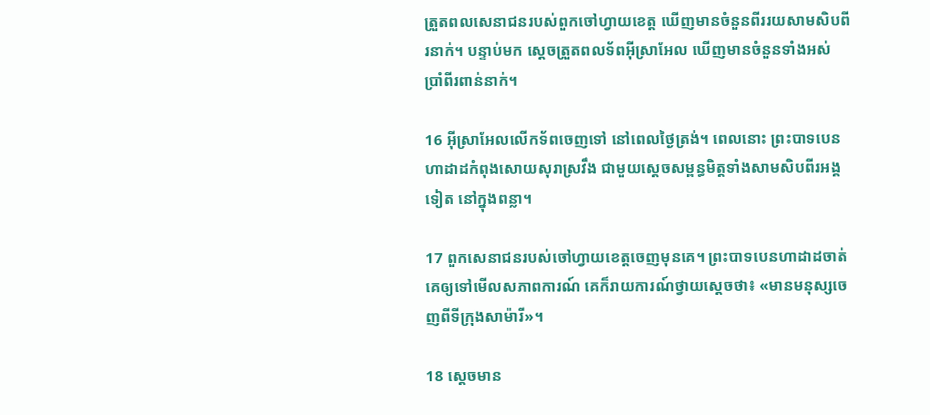ត្រួតពលសេនា‌ជនរបស់ពួកចៅហ្វាយខេត្ត ឃើញមានចំនួនពីររយសាម‌សិបពីរនាក់។ បន្ទាប់មក ស្ដេចត្រួតពលទ័ពអ៊ីស្រា‌អែល ឃើញមានចំនួនទាំងអស់ប្រាំ‌ពីរពាន់នាក់។

16 អ៊ីស្រា‌អែលលើកទ័ពចេញទៅ នៅពេលថ្ងៃត្រង់។ ពេលនោះ ព្រះ‌បាទបេនហា‌ដាដកំពុងសោយសុរាស្រវឹង ជាមួយស្ដេចសម្ពន្ធ‌មិត្តទាំងសាម‌សិប‌ពីរអង្គទៀត នៅក្នុងពន្លា។

17 ពួកសេនា‌ជនរបស់ចៅហ្វាយខេត្តចេញមុនគេ។ ព្រះ‌បាទបេនហា‌ដាដចាត់គេឲ្យទៅមើលសភាព‌ការណ៍ គេក៏រាយ‌ការណ៍ថ្វាយស្ដេចថា៖ «មានមនុស្សចេញពីទីក្រុងសាម៉ារី»។

18 ស្ដេចមាន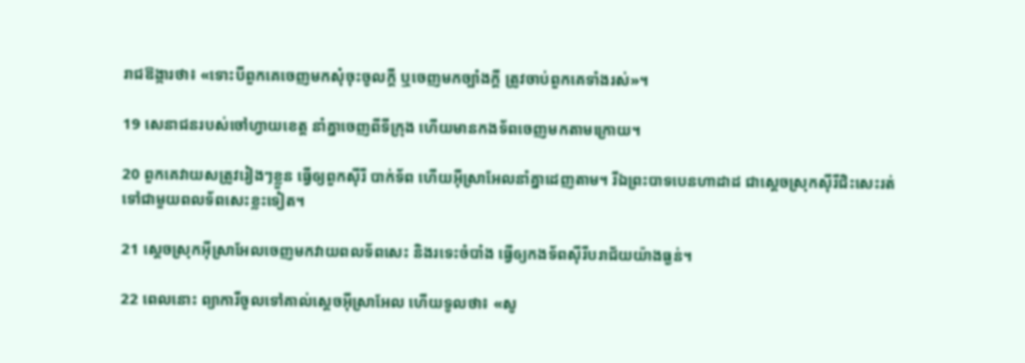រាជ‌ឱង្ការថា៖ «ទោះបីពួកគេចេញមកសុំចុះចូលក្ដី ឬចេញមកច្បាំងក្ដី ត្រូវចាប់ពួកគេទាំងរស់»។

19 សេនា‌ជនរបស់ចៅហ្វាយខេត្ត នាំគ្នាចេញពីទីក្រុង ហើយមានកង‌ទ័ពចេញមកតាមក្រោយ។

20 ពួកគេវាយសត្រូវរៀងៗខ្លួន ធ្វើឲ្យពួកស៊ីរី បាក់ទ័ព ហើយអ៊ីស្រា‌អែលនាំគ្នាដេញតាម។ រីឯព្រះ‌បាទបេនហា‌ដាដ ជាស្ដេចស្រុកស៊ីរីជិះសេះរត់ទៅជាមួយពលទ័ពសេះខ្លះទៀត។

21 ស្ដេចស្រុកអ៊ីស្រា‌អែលចេញមកវាយពលទ័ពសេះ និងរទេះចំបាំង ធ្វើឲ្យកង‌ទ័ពស៊ីរីបរា‌ជ័យយ៉ាងធ្ងន់។

22 ពេលនោះ ព្យាការីចូលទៅគាល់ស្ដេចអ៊ីស្រា‌អែល ហើយទូលថា៖ «សូ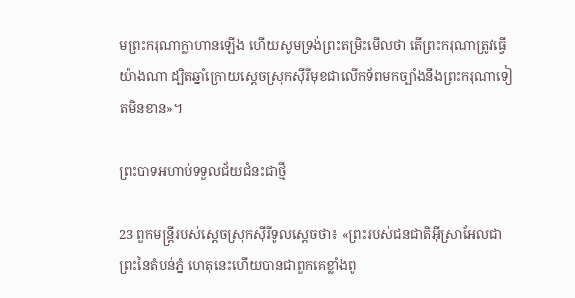មព្រះ‌ករុណាក្លាហានឡើង ហើយសូមទ្រង់ព្រះ‌តម្រិះមើលថា តើព្រះ‌ករុណាត្រូវធ្វើយ៉ាងណា ដ្បិតឆ្នាំក្រោយស្ដេចស្រុកស៊ីរីមុខជាលើកទ័ពមកច្បាំងនឹងព្រះ‌ករុណាទៀតមិនខាន»។

ព្រះ‌បាទអហាប់ទទួលជ័យ‌ជំនះជាថ្មី

23 ពួកមន្ត្រីរបស់ស្ដេចស្រុកស៊ីរីទូលស្ដេចថា៖ «ព្រះរបស់ជន‌ជាតិអ៊ីស្រា‌អែលជាព្រះនៃតំបន់ភ្នំ ហេតុនេះហើយបានជាពួកគេខ្លាំងពូ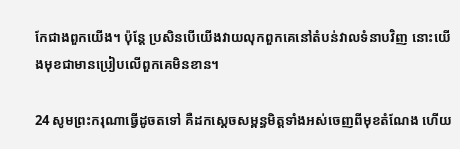កែជាងពួកយើង។ ប៉ុន្តែ ប្រសិនបើយើងវាយលុកពួកគេនៅតំបន់វាលទំនាបវិញ នោះយើងមុខជាមានប្រៀបលើពួកគេមិនខាន។

24 សូមព្រះ‌ករុណាធ្វើដូចតទៅ គឺដកស្ដេចសម្ពន្ធមិត្តទាំងអស់ចេញពីមុខតំណែង ហើយ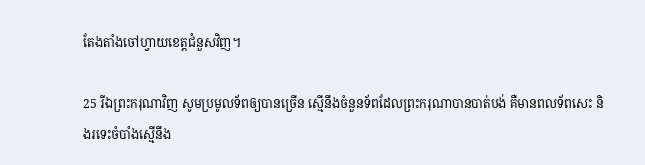តែង‌តាំងចៅហ្វាយខេត្តជំនួសវិញ។

25 រីឯព្រះ‌ករុណាវិញ សូមប្រមូលទ័ពឲ្យបានច្រើន ស្មើនឹងចំនួនទ័ពដែលព្រះ‌ករុណាបានបាត់បង់ គឺមានពលទ័ពសេះ និងរទេះចំបាំងស្មើនឹង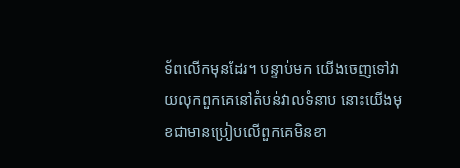ទ័ពលើកមុនដែរ។ បន្ទាប់មក យើងចេញទៅវាយលុកពួកគេនៅតំបន់វាលទំនាប នោះយើងមុខជាមានប្រៀបលើពួកគេមិនខា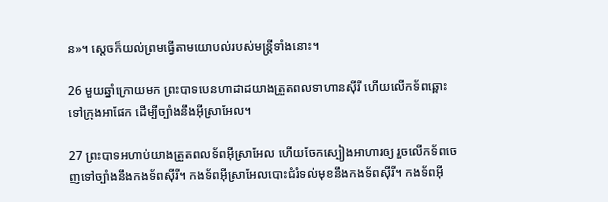ន»។ ស្ដេចក៏យល់ព្រមធ្វើតាមយោបល់របស់មន្ត្រីទាំងនោះ។

26 មួយឆ្នាំក្រោយមក ព្រះ‌បាទបេនហា‌ដាដយាងត្រួតពលទាហានស៊ីរី ហើយលើកទ័ពឆ្ពោះទៅក្រុងអាផែក ដើម្បីច្បាំងនឹងអ៊ីស្រា‌អែល។

27 ព្រះ‌បាទអហាប់យាងត្រួតពលទ័ពអ៊ីស្រា‌អែល ហើយចែកស្បៀងអាហារឲ្យ រួចលើកទ័ពចេញទៅច្បាំងនឹងកង‌ទ័ពស៊ីរី។ កង‌ទ័ពអ៊ីស្រា‌អែលបោះជំរំទល់មុខនឹងកង‌ទ័ពស៊ីរី។ កង‌ទ័ពអ៊ី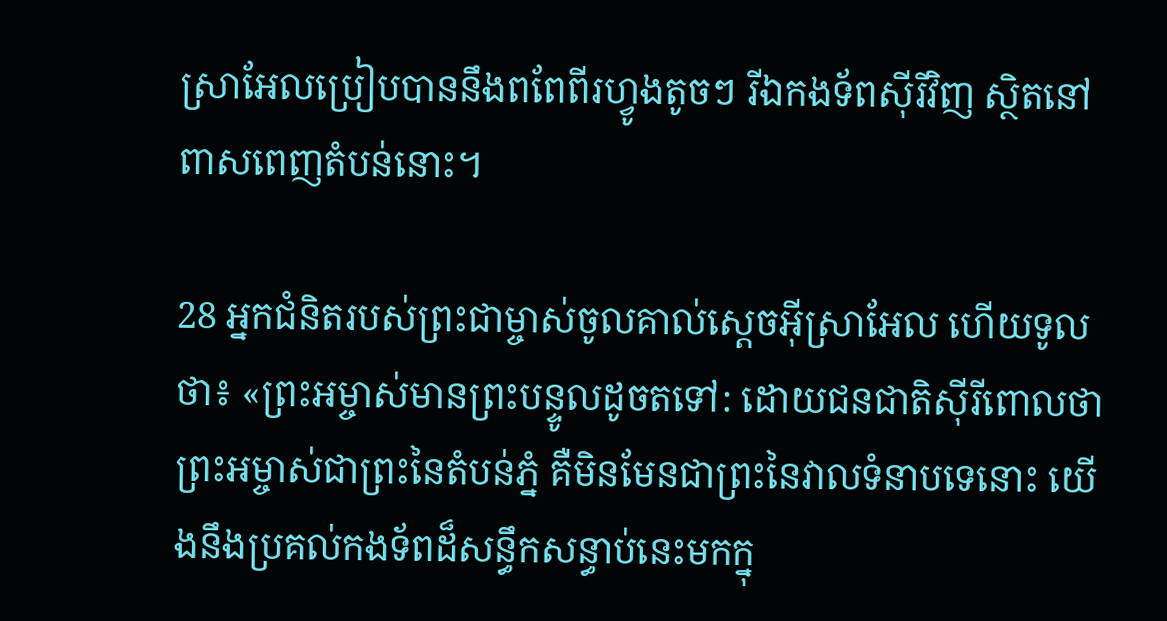ស្រា‌អែលប្រៀបបាននឹងពពែពីរហ្វូងតូចៗ រីឯកង‌ទ័ពស៊ីរីវិញ ស្ថិតនៅពាស‌ពេញតំបន់នោះ។

28 អ្នកជំនិតរបស់ព្រះ‌ជាម្ចាស់ចូលគាល់ស្ដេចអ៊ីស្រា‌អែល ហើយទូលថា៖ «ព្រះ‌អម្ចាស់មានព្រះ‌បន្ទូលដូចតទៅ: ដោយជន‌ជាតិស៊ីរីពោលថាព្រះ‌អម្ចាស់ជាព្រះនៃតំបន់ភ្នំ គឺមិនមែនជាព្រះនៃវាលទំនាបទេនោះ យើងនឹងប្រគល់កង‌ទ័ពដ៏សន្ធឹក‌សន្ធាប់នេះមកក្នុ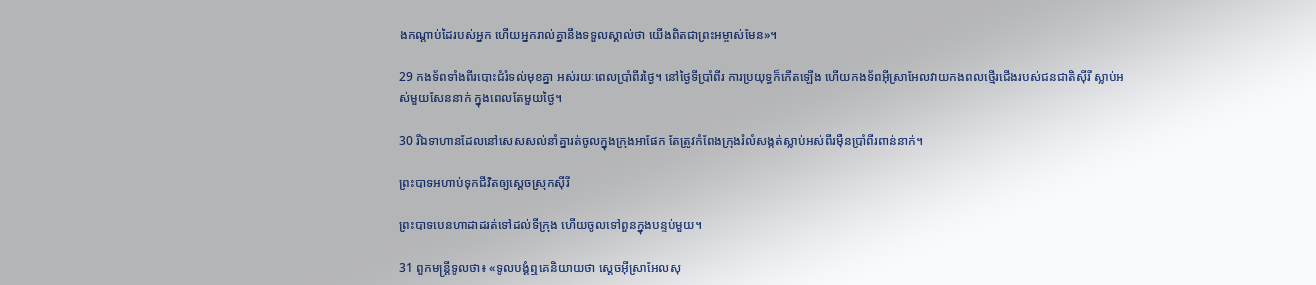ងកណ្ដាប់ដៃរបស់អ្នក ហើយអ្នករាល់គ្នានឹងទទួលស្គាល់ថា យើងពិតជាព្រះ‌អម្ចាស់មែន»។

29 កង‌ទ័ពទាំងពីរបោះជំរំទល់មុខគ្នា អស់រយៈពេលប្រាំ‌ពីរថ្ងៃ។ នៅថ្ងៃទីប្រាំ‌ពីរ ការប្រយុទ្ធក៏កើតឡើង ហើយកង‌ទ័ពអ៊ីស្រា‌អែលវាយកង‌ពលថ្មើរជើងរបស់ជន‌ជាតិស៊ីរី ស្លាប់អស់មួយសែននាក់ ក្នុងពេលតែមួយថ្ងៃ។

30 រីឯទាហានដែលនៅសេស‌សល់នាំគ្នារត់ចូលក្នុងក្រុងអាផែក តែត្រូវកំពែងក្រុងរំលំសង្កត់ស្លាប់អស់ពីរម៉ឺនប្រាំ‌ពីរពាន់នាក់។

ព្រះ‌បាទអហាប់ទុកជីវិតឲ្យស្ដេចស្រុកស៊ីរី

ព្រះ‌បាទបេនហា‌ដាដរត់ទៅដល់ទីក្រុង ហើយចូលទៅពួនក្នុងបន្ទប់មួយ។

31 ពួកមន្ត្រីទូលថា៖ «ទូលបង្គំឮគេនិយាយថា ស្ដេចអ៊ីស្រា‌អែលសុ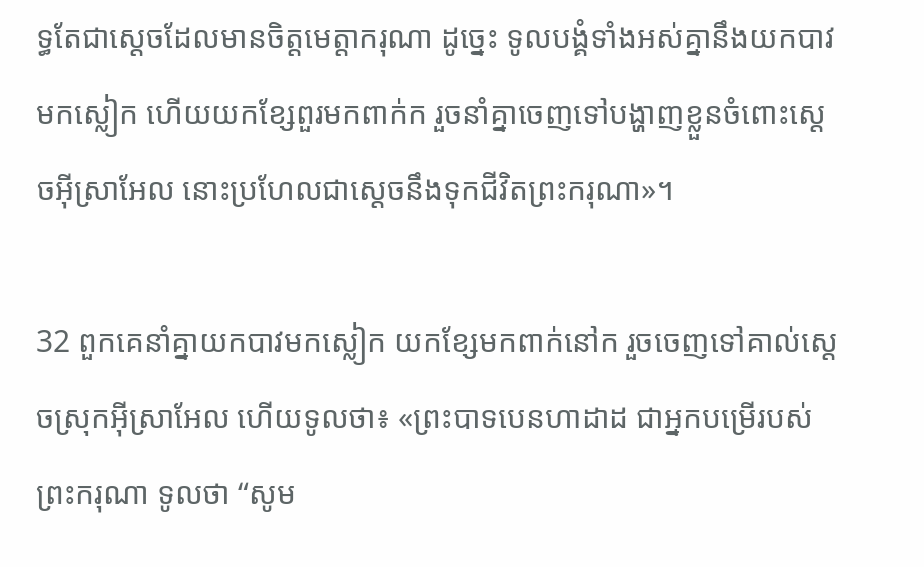ទ្ធតែជាស្ដេចដែលមានចិត្តមេត្តាករុណា ដូច្នេះ ទូលបង្គំទាំងអស់គ្នានឹងយកបាវមកស្លៀក ហើយយកខ្សែ‌ពួរមកពាក់ក រួចនាំគ្នាចេញទៅបង្ហាញខ្លួនចំពោះស្ដេចអ៊ីស្រា‌អែល នោះប្រហែលជាស្ដេចនឹងទុកជីវិតព្រះ‌ករុណា»។

32 ពួកគេនាំគ្នាយកបាវមកស្លៀក យកខ្សែមកពាក់នៅក រួចចេញទៅគាល់ស្ដេចស្រុកអ៊ីស្រា‌អែល ហើយទូលថា៖ «ព្រះ‌បាទបេនហា‌ដាដ ជាអ្នកបម្រើរបស់ព្រះ‌ករុណា ទូលថា “សូម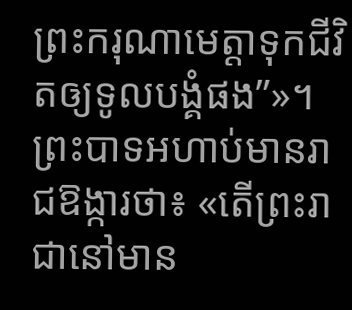ព្រះ‌ករុណាមេត្តាទុកជីវិតឲ្យទូលបង្គំផង”»។ ព្រះ‌បាទអហាប់មានរាជ‌ឱង្ការថា៖ «តើព្រះ‌រាជានៅមាន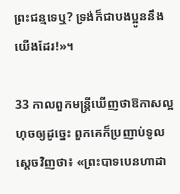ព្រះ‌ជន្មទេឬ? ទ្រង់ក៏ជាបង‌ប្អូននឹងយើងដែរ!»។

33 កាលពួកមន្ត្រីឃើញថាឱកាសល្អហុចឲ្យដូច្នេះ ពួកគេក៏ប្រញាប់ទូលស្ដេចវិញថា៖ «ព្រះ‌បាទបេន‌ហាដា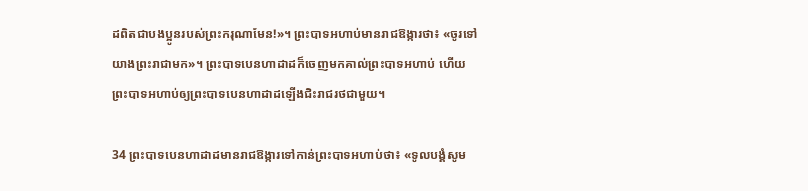ដពិតជាបង‌ប្អូនរបស់ព្រះ‌ករុណាមែន!»។ ព្រះ‌បាទអហាប់មានរាជ‌ឱង្ការថា៖ «ចូរទៅយាងព្រះ‌រាជាមក»។ ព្រះ‌បាទបេន‌ហាដាដក៏ចេញមកគាល់ព្រះ‌បាទអហាប់ ហើយព្រះ‌បាទអហាប់ឲ្យព្រះ‌បាទបេន‌ហាដាដឡើងជិះរាជ‌រថជាមួយ។

34 ព្រះ‌បាទបេន‌ហាដាដមានរាជ‌ឱង្ការទៅកាន់ព្រះ‌បាទអហាប់ថា៖ «ទូលបង្គំសូម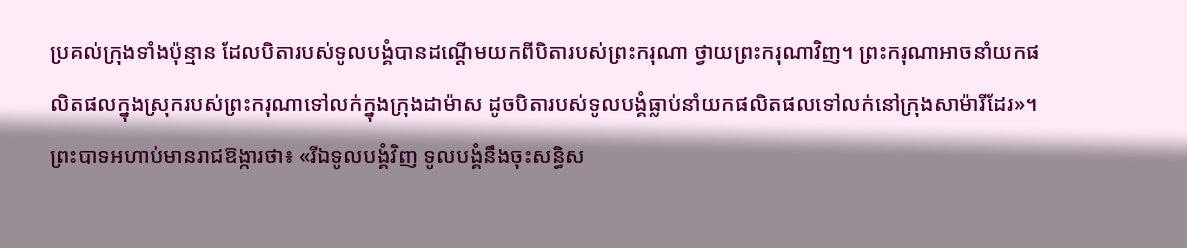ប្រគល់ក្រុងទាំងប៉ុន្មាន ដែលបិតារបស់ទូលបង្គំបានដណ្ដើមយកពីបិតារបស់ព្រះ‌ករុណា ថ្វាយព្រះ‌ករុណាវិញ។ ព្រះ‌ករុណាអាចនាំយកផលិតផលក្នុងស្រុករបស់ព្រះ‌ករុណាទៅលក់ក្នុងក្រុងដាម៉ាស ដូចបិតារបស់ទូលបង្គំធ្លាប់នាំយកផលិតផលទៅលក់នៅក្រុងសាម៉ារីដែរ»។ ព្រះ‌បាទអហាប់មានរាជ‌ឱង្ការថា៖ «រីឯទូលបង្គំវិញ ទូលបង្គំនឹងចុះសន្ធិ‌ស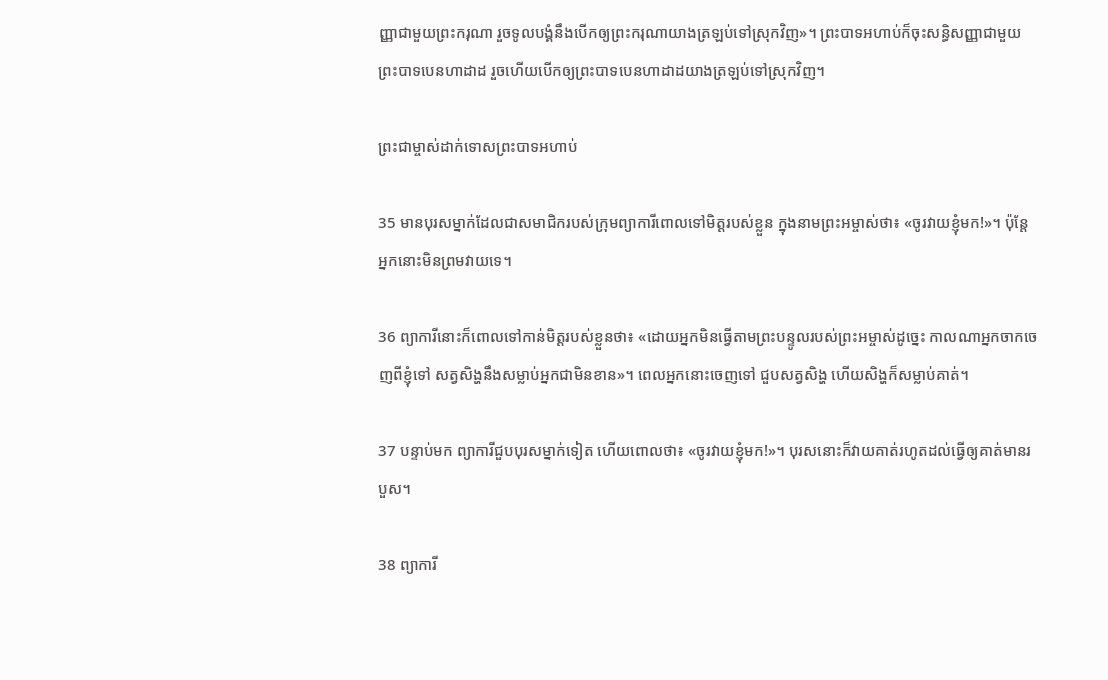ញ្ញាជាមួយព្រះ‌ករុណា រួចទូលបង្គំនឹងបើកឲ្យព្រះ‌ករុណាយាងត្រឡប់ទៅស្រុកវិញ»។ ព្រះ‌បាទអហាប់ក៏ចុះសន្ធិ‌សញ្ញាជាមួយព្រះ‌បាទបេន‌ហាដាដ រួចហើយបើកឲ្យព្រះ‌បាទបេន‌ហាដាដយាងត្រឡប់ទៅស្រុកវិញ។

ព្រះ‌ជាម្ចាស់ដាក់ទោសព្រះ‌បាទអហាប់

35 មានបុរសម្នាក់ដែលជាសមាជិករបស់ក្រុមព្យាការីពោលទៅមិត្តរបស់ខ្លួន ក្នុងនាមព្រះ‌អម្ចាស់ថា៖ «ចូរវាយខ្ញុំមក!»។ ប៉ុន្តែ អ្នកនោះមិនព្រមវាយទេ។

36 ព្យាការីនោះក៏ពោលទៅកាន់មិត្តរបស់ខ្លួនថា៖ «ដោយអ្នកមិនធ្វើតាមព្រះ‌បន្ទូលរបស់ព្រះ‌អម្ចាស់ដូច្នេះ កាលណាអ្នកចាកចេញពីខ្ញុំទៅ សត្វសិង្ហនឹងសម្លាប់អ្នកជាមិនខាន»។ ពេលអ្នកនោះចេញទៅ ជួបសត្វសិង្ហ ហើយសិង្ហក៏សម្លាប់គាត់។

37 បន្ទាប់មក ព្យាការីជួបបុរសម្នាក់ទៀត ហើយពោលថា៖ «ចូរវាយខ្ញុំមក!»។ បុរសនោះក៏វាយគាត់រហូតដល់ធ្វើឲ្យគាត់មានរបួស។

38 ព្យាការី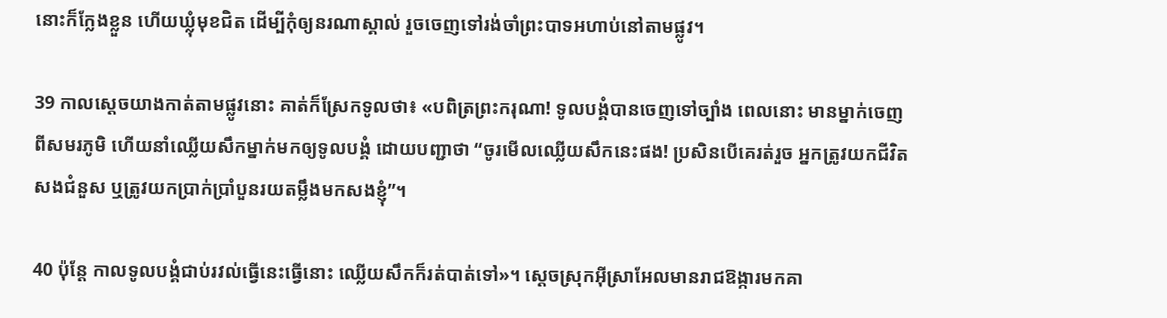នោះក៏ក្លែងខ្លួន ហើយឃ្លុំមុខជិត ដើម្បីកុំឲ្យនរណាស្គាល់ រួចចេញទៅរង់‌ចាំព្រះ‌បាទអហាប់នៅតាមផ្លូវ។

39 កាលស្ដេចយាងកាត់តាមផ្លូវនោះ គាត់ក៏ស្រែកទូលថា៖ «បពិត្រព្រះ‌ករុណា! ទូលបង្គំបានចេញទៅច្បាំង ពេលនោះ មានម្នាក់ចេញពីសមរ‌ភូមិ ហើយនាំឈ្លើយសឹកម្នាក់មកឲ្យទូលបង្គំ ដោយបញ្ជាថា “ចូរមើលឈ្លើយសឹកនេះផង! ប្រសិនបើគេរត់រួច អ្នកត្រូវយកជីវិតសងជំនួស ឬត្រូវយកប្រាក់ប្រាំបួនរយតម្លឹងមកសងខ្ញុំ”។

40 ប៉ុន្តែ កាលទូលបង្គំជាប់រវល់ធ្វើនេះធ្វើនោះ ឈ្លើយសឹកក៏រត់បាត់ទៅ»។ ស្ដេចស្រុកអ៊ីស្រា‌អែលមានរាជ‌ឱង្ការមកគា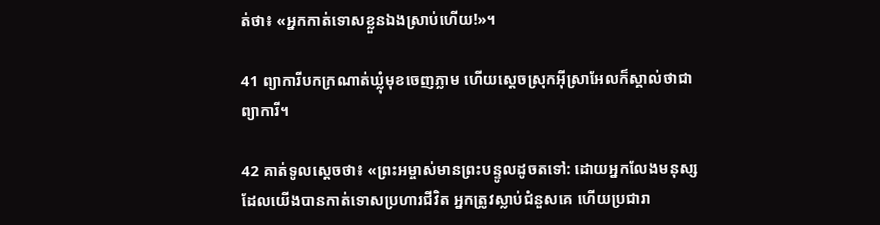ត់ថា៖ «អ្នកកាត់ទោសខ្លួនឯងស្រាប់ហើយ!»។

41 ព្យាការីបកក្រណាត់ឃ្លុំមុខចេញភ្លាម ហើយស្ដេចស្រុកអ៊ីស្រា‌អែលក៏ស្គាល់ថាជាព្យាការី។

42 គាត់ទូលស្ដេចថា៖ «ព្រះ‌អម្ចាស់មានព្រះ‌បន្ទូលដូចតទៅ: ដោយអ្នកលែងមនុស្សដែលយើងបានកាត់ទោសប្រហារជីវិត អ្នកត្រូវស្លាប់ជំនួសគេ ហើយប្រជា‌រា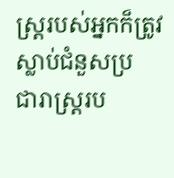ស្ត្ររបស់អ្នកក៏ត្រូវស្លាប់ជំនួសប្រជា‌រាស្ត្ររប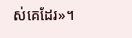ស់គេដែរ»។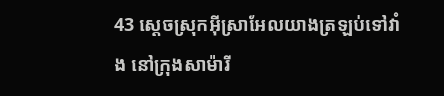43 ស្ដេចស្រុកអ៊ីស្រា‌អែលយាងត្រឡប់ទៅវាំង នៅក្រុងសាម៉ារី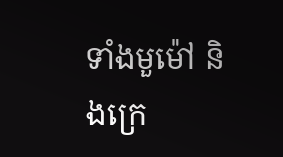ទាំងមួម៉ៅ និងក្រេ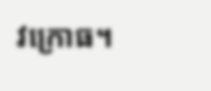វ‌ក្រោធ។